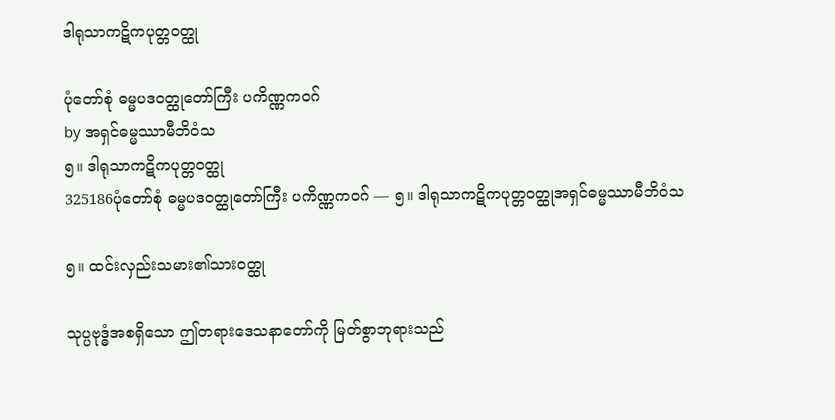ဒါရုသာကဋိကပုတ္တဝတ္ထု

ပုံတော်စုံ ဓမ္မပဒဝတ္ထုတော်ကြီး ပကိဏ္ဏကဝဂ်
by အရှင်ဓမ္မဿာမီဘိဝံသ
၅။ ဒါရုသာကဋိကပုတ္တဝတ္ထု
325186ပုံတော်စုံ ဓမ္မပဒဝတ္ထုတော်ကြီး ပကိဏ္ဏကဝဂ် — ၅။ ဒါရုသာကဋိကပုတ္တဝတ္ထုအရှင်ဓမ္မဿာမီဘိဝံသ

၅။ ထင်းလှည်းသမား၏သားဝတ္ထု

သုပ္ပဗုဒ္ဓံအစရှိသော ဤတရားဒေသနာတော်ကို မြတ်စွာဘုရားသည်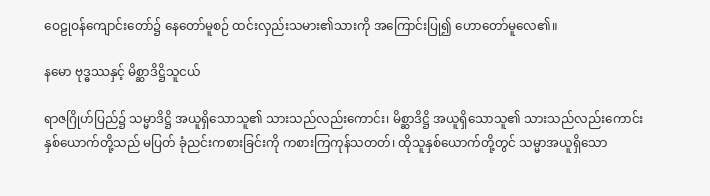ဝေဠုဝန်ကျောင်းတော်၌ နေတော်မူစဉ် ထင်းလှည်းသမား၏သားကို အကြောင်းပြု၍ ဟောတော်မူလေ၏။

နမော ဗုဒ္ဓဿနှင့် မိစ္ဆာဒိဋ္ဌိသူငယ်

ရာဇဂြိုဟ်ပြည်၌ သမ္မာဒိဋ္ဌိ အယူရှိသောသူ၏ သားသည်လည်းကောင်း၊ မိစ္ဆာဒိဋ္ဌိ အယူရှိသောသူ၏ သားသည်လည်းကောင်း နှစ်ယောက်တို့သည် မပြတ် ခုံညင်းကစားခြင်းကို ကစားကြကုန်သတတ်၊ ထိုသူနှစ်ယောက်တို့တွင် သမ္မာအယူရှိသော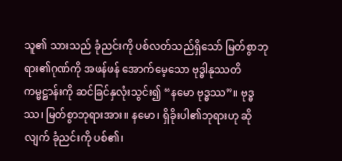သူ၏ သားသည် ခုံညင်းကို ပစ်လတ်သည်ရှိသော် မြတ်စွာဘုရား၏ဂုဏ်ကို အဖန်ဖန် အောက်မေ့သော ဗုဒ္ဓါနုဿတိကမ္မဋ္ဌာန်းကို ဆင်ခြင်နှလုံးသွင်း၍ “နမော ဗုဒ္ဓဿ”။ ဗုဒ္ဓဿ၊ မြတ်စွာဘုရားအား။ နမော၊ ရှိခိုးပါ၏ဘုရားဟု ဆိုလျက် ခုံညင်းကို ပစ်၏၊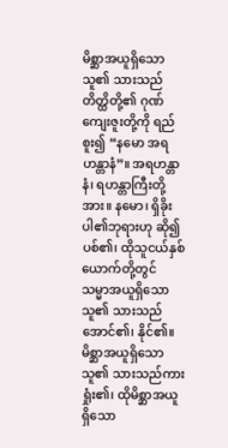မိစ္ဆာအယူရှိသောသူ၏ သားသည် တိတ္ထိတို့၏ ဂုဏ်ကျေးဇူးတို့ကို ရည်စူး၍ “နမော အရဟန္တာနံ”။ အရဟန္တာနံ၊ ရဟန္တာကြီးတို့အား။ နမော၊ ရှိခိုးပါ၏ဘုရားဟု ဆို၍ ပစ်၏၊ ထိုသူငယ်နှစ်ယောက်တို့တွင် သမ္မာအယူရှိသောသူ၏ သားသည် အောင်၏၊ နိုင်၏။ မိစ္ဆာအယူရှိသောသူ၏ သားသည်ကား ရှုံး၏၊ ထိုမိစ္ဆာအယူရှိသော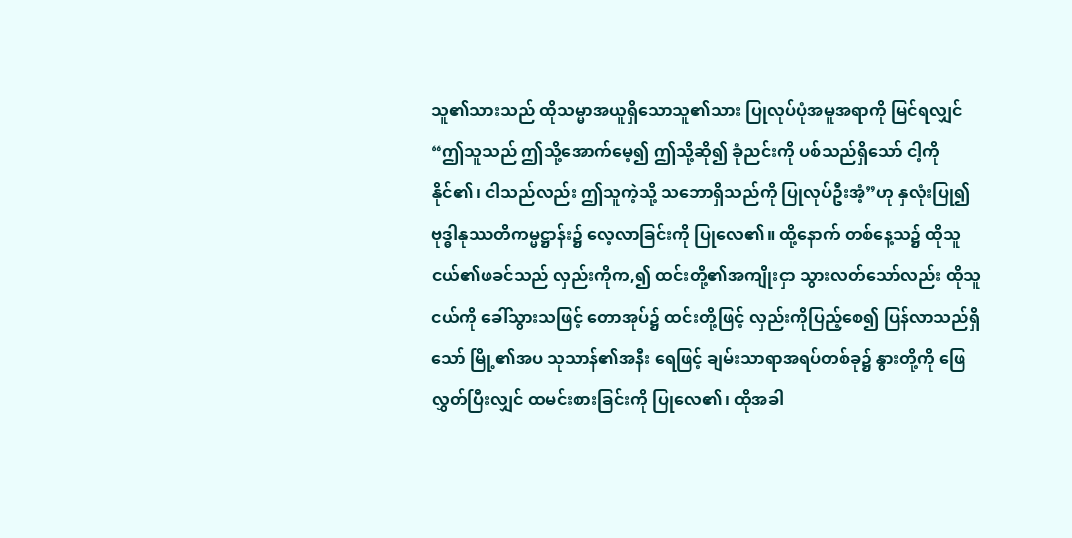သူ၏သားသည် ထိုသမ္မာအယူရှိသောသူ၏သား ပြုလုပ်ပုံအမူအရာကို မြင်ရလျှင် “ဤသူသည် ဤသို့အောက်မေ့၍ ဤသို့ဆို၍ ခုံညင်းကို ပစ်သည်ရှိသော် ငါ့ကို နိုင်၏၊ ငါသည်လည်း ဤသူကဲ့သို့ သဘောရှိသည်ကို ပြုလုပ်ဦးအံ့”ဟု နှလုံးပြု၍ ဗုဒ္ဓါနုဿတိကမ္မဋ္ဌာန်း၌ လေ့လာခြင်းကို ပြုလေ၏။ ထို့နောက် တစ်နေ့သ၌ ထိုသူငယ်၏ဖခင်သည် လှည်းကိုက,၍ ထင်းတို့၏အကျိုးငှာ သွားလတ်သော်လည်း ထိုသူငယ်ကို ခေါ်သွားသဖြင့် တောအုပ်၌ ထင်းတို့ဖြင့် လှည်းကိုပြည့်စေ၍ ပြန်လာသည်ရှိသော် မြို့၏အပ သုသာန်၏အနီး ရေဖြင့် ချမ်းသာရာအရပ်တစ်ခု၌ နွားတို့ကို ဖြေလွှတ်ပြီးလျှင် ထမင်းစားခြင်းကို ပြုလေ၏၊ ထိုအခါ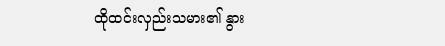ထိုထင်းလှည်းသမား၏ နွား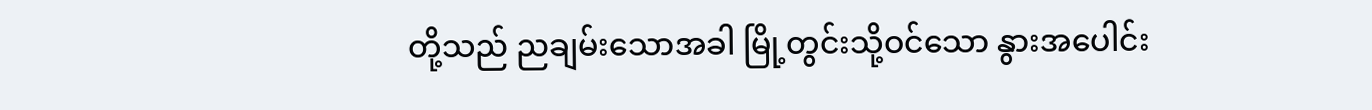တို့သည် ညချမ်းသောအခါ မြို့တွင်းသို့ဝင်သော နွားအပေါင်း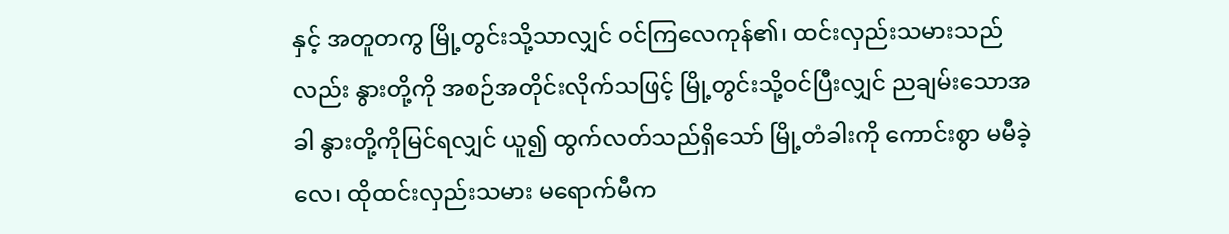နှင့် အတူတကွ မြို့တွင်းသို့သာလျှင် ဝင်ကြလေကုန်၏၊ ထင်းလှည်းသမားသည်လည်း နွားတို့ကို အစဉ်အတိုင်းလိုက်သဖြင့် မြို့တွင်းသို့ဝင်ပြီးလျှင် ညချမ်းသောအခါ နွားတို့ကိုမြင်ရလျှင် ယူ၍ ထွက်လတ်သည်ရှိသော် မြို့တံခါးကို ကောင်းစွာ မမီခဲ့လေ၊ ထိုထင်းလှည်းသမား မရောက်မီက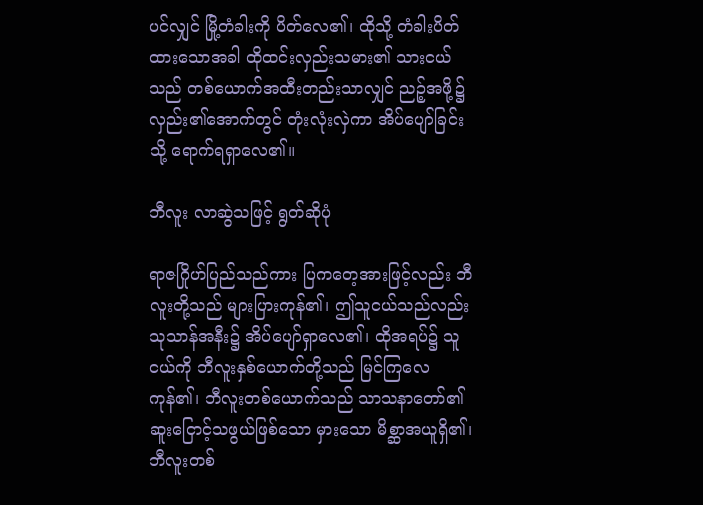ပင်လျှင် မြို့တံခါးကို ပိတ်လေ၏၊ ထိုသို့ တံခါးပိတ်ထားသောအခါ ထိုထင်းလှည်းသမား၏ သားငယ်သည် တစ်ယောက်အထီးတည်းသာလျှင် ညဉ့်အဖို့၌ လှည်း၏အောက်တွင် တုံးလုံးလှဲကာ အိပ်ပျော်ခြင်းသို့ ရောက်ရရှာလေ၏။

ဘီလူး လာဆွဲသဖြင့် ရွတ်ဆိုပုံ

ရာဇဂြိုဟ်ပြည်သည်ကား ပြကတေ့အားဖြင့်လည်း ဘီလူးတို့သည် များပြားကုန်၏၊ ဤသူငယ်သည်လည်း သုသာန်အနီး၌ အိပ်ပျော်ရှာလေ၏၊ ထိုအရပ်၌ သူငယ်ကို ဘီလူးနှစ်ယောက်တို့သည် မြင်ကြလေကုန်၏၊ ဘီလူးတစ်ယောက်သည် သာသနာတော်၏ ဆူးငြောင့်သဖွယ်ဖြစ်သော မှားသော မိစ္ဆာအယူရှိ၏၊ ဘီလူးတစ်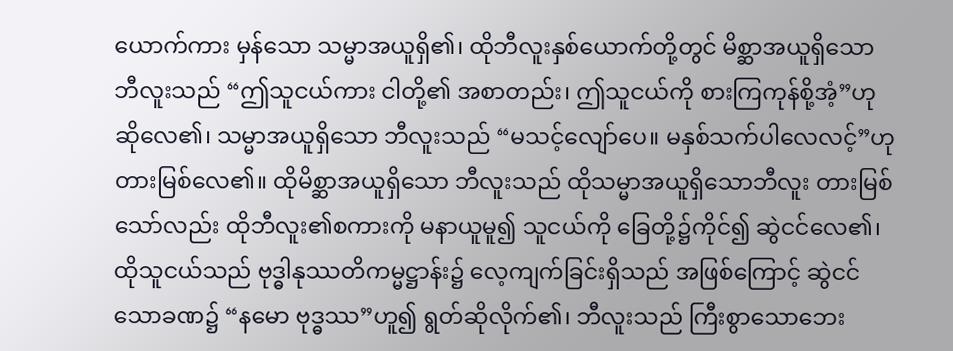ယောက်ကား မှန်သော သမ္မာအယူရှိ၏၊ ထိုဘီလူးနှစ်ယောက်တို့တွင် မိစ္ဆာအယူရှိသော ဘီလူးသည် “ဤသူငယ်ကား ငါတို့၏ အစာတည်း၊ ဤသူငယ်ကို စားကြကုန်စို့အံ့”ဟု ဆိုလေ၏၊ သမ္မာအယူရှိသော ဘီလူးသည် “မသင့်လျော်ပေ။ မနှစ်သက်ပါလေလင့်”ဟု တားမြစ်လေ၏။ ထိုမိစ္ဆာအယူရှိသော ဘီလူးသည် ထိုသမ္မာအယူရှိသောဘီလူး တားမြစ်သော်လည်း ထိုဘီလူး၏စကားကို မနာယူမူ၍ သူငယ်ကို ခြေတို့၌ကိုင်၍ ဆွဲငင်လေ၏၊ ထိုသူငယ်သည် ဗုဒ္ဓါနုဿတိကမ္မဋ္ဌာန်း၌ လေ့ကျက်ခြင်းရှိသည် အဖြစ်ကြောင့် ဆွဲငင်သောခဏ၌ “နမော ဗုဒ္ဓဿ”ဟူ၍ ရွတ်ဆိုလိုက်၏၊ ဘီလူးသည် ကြီးစွာသောဘေး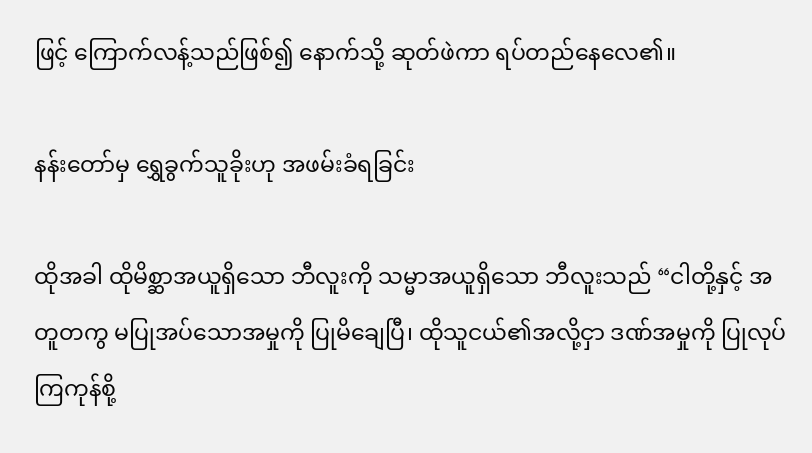ဖြင့် ကြောက်လန့်သည်ဖြစ်၍ နောက်သို့ ဆုတ်ဖဲကာ ရပ်တည်နေလေ၏။

နန်းတော်မှ ရွှေခွက်သူခိုးဟု အဖမ်းခံရခြင်း

ထိုအခါ ထိုမိစ္ဆာအယူရှိသော ဘီလူးကို သမ္မာအယူရှိသော ဘီလူးသည် “ငါတို့နှင့် အတူတကွ မပြုအပ်သောအမှုကို ပြုမိချေပြီ၊ ထိုသူငယ်၏အလို့ငှာ ဒဏ်အမှုကို ပြုလုပ်ကြကုန်စို့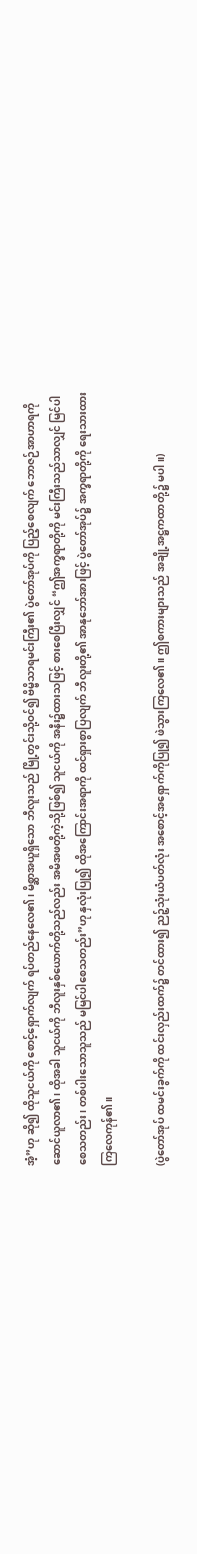အံ့”ဟု ဆို၍ ထိုသူငယ်ကို စောင့်ရှောက်လျက် ရပ်တည်နေလေ၏၊ မိစ္ဆာအယူရှိသော ဘီလူးသည် မြို့တွင်းသို့ဝင်၍ ဗိမ္ဗိသာရမင်းကြီး၏ ပွဲတော်အုပ်ကို ပြည့်စေလျက် ဘောဇဉ်အာဟာရကို ဆောင်ယူလာ၏၊ ထိုအခါ သူငယ်ကို ဘီလူးနှစ်ယောက်တို့သည်လည်း အမိအဖတို့ကဲ့သို့ဖြစ်၍ သူငယ်ကို အနီး၌ထားသဖြင့် စားစေပြီးလျှင် “ဤအက္ခရာတို့ကို မင်းကြီးသည်သာလျှင် မြင်ပါစေသတည်း၊ တစ်ပါးသောသူသည် မမြင်ပါစေသတည်း”ဟု နှလုံးပြု၍ ထိုအကြောင်းအရာကို ထင်ရှားစွာပြလျက် ဘီလူးတို့၏ အာနုဘော်အားဖြင့် ပွဲတော်အုပ်၌ အက္ခရာတို့ကို ရေးသားထားကြလေကုန်၏။

(ပွဲတော်အုပ် ထမင်းခွက်ကို ထင်းလှည်းထက်၌ တင်ထား၍ ညဉ့်သုံးယံပတ်လုံး အစောင့်အရှောက်ကိုပြု၍ ဖဲသွားကြလေ၏။ ဤစကားများသည် အချို့အဋ္ဌကထာတို့၌ မပါ။)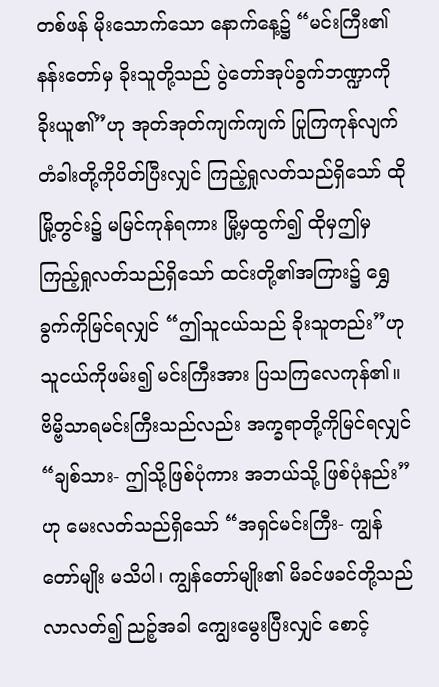တစ်ဖန် မိုးသောက်သော နောက်နေ့၌ “မင်းကြီး၏ နန်းတော်မှ ခိုးသူတို့သည် ပွဲတော်အုပ်ခွက်ဘဏ္ဍာကို ခိုးယူ၏”ဟု အုတ်အုတ်ကျက်ကျက် ပြုကြကုန်လျက် တံခါးတို့ကိုပိတ်ပြီးလျှင် ကြည့်ရှုလတ်သည်ရှိသော် ထိုမြို့တွင်း၌ မမြင်ကုန်ရကား မြို့မှထွက်၍ ထိုမှဤမှ ကြည့်ရှုလတ်သည်ရှိသော် ထင်းတို့၏အကြား၌ ရွှေခွက်ကိုမြင်ရလျှင် “ဤသူငယ်သည် ခိုးသူတည်း”ဟု သူငယ်ကိုဖမ်း၍ မင်းကြီးအား ပြသကြလေကုန်၏။ ဗိမ္ဗိသာရမင်းကြီးသည်လည်း အက္ခရာတို့ကိုမြင်ရလျှင် “ချစ်သား- ဤသို့ဖြစ်ပုံကား အဘယ်သို့ ဖြစ်ပုံနည်း”ဟု မေးလတ်သည်ရှိသော် “အရှင်မင်းကြီး- ကျွန်တော်မျိုး မသိပါ၊ ကျွန်တော်မျိုး၏ မိခင်ဖခင်တို့သည် လာလတ်၍ ညဉ့်အခါ ကျွေးမွေးပြီးလျှင် စောင့်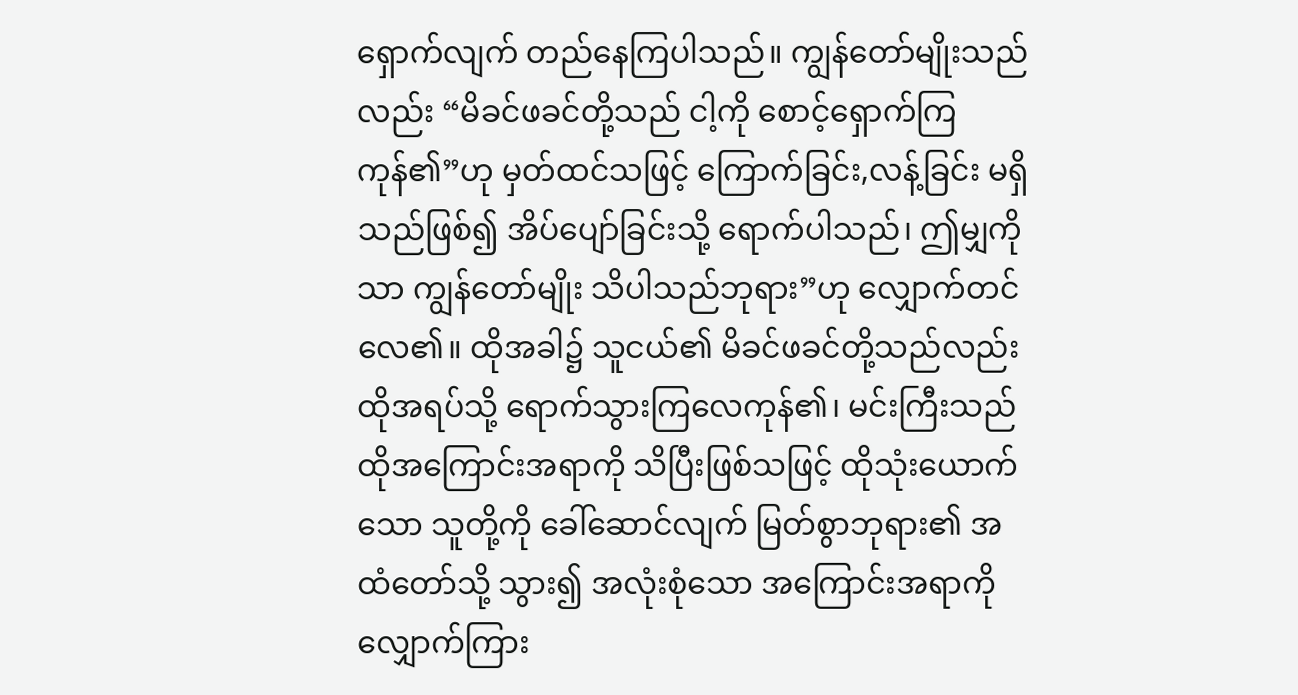ရှောက်လျက် တည်နေကြပါသည်။ ကျွန်တော်မျိုးသည်လည်း “မိခင်ဖခင်တို့သည် ငါ့ကို စောင့်ရှောက်ကြကုန်၏”ဟု မှတ်ထင်သဖြင့် ကြောက်ခြင်း,လန့်ခြင်း မရှိသည်ဖြစ်၍ အိပ်ပျော်ခြင်းသို့ ရောက်ပါသည်၊ ဤမျှကိုသာ ကျွန်တော်မျိုး သိပါသည်ဘုရား”ဟု လျှောက်တင်လေ၏။ ထိုအခါ၌ သူငယ်၏ မိခင်ဖခင်တို့သည်လည်း ထိုအရပ်သို့ ရောက်သွားကြလေကုန်၏၊ မင်းကြီးသည် ထိုအကြောင်းအရာကို သိပြီးဖြစ်သဖြင့် ထိုသုံးယောက်သော သူတို့ကို ခေါ်ဆောင်လျက် မြတ်စွာဘုရား၏ အထံတော်သို့ သွား၍ အလုံးစုံသော အကြောင်းအရာကို လျှောက်ကြား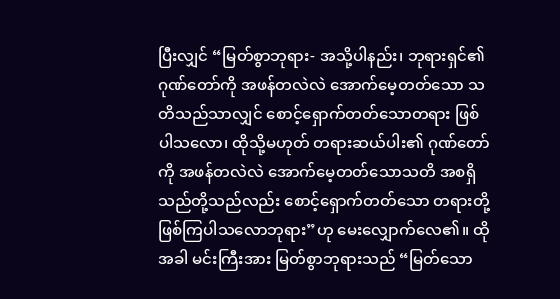ပြီးလျှင် “မြတ်စွာဘုရား- အသို့ပါနည်း၊ ဘုရားရှင်၏ ဂုဏ်တော်ကို အဖန်တလဲလဲ အောက်မေ့တတ်သော သတိသည်သာလျှင် စောင့်ရှောက်တတ်သောတရား ဖြစ်ပါသလော၊ ထိုသို့မဟုတ် တရားဆယ်ပါး၏ ဂုဏ်တော်ကို အဖန်တလဲလဲ အောက်မေ့တတ်သောသတိ အစရှိသည်တို့သည်လည်း စောင့်ရှောက်တတ်သော တရားတို့ ဖြစ်ကြပါသလောဘုရား”ဟု မေးလျှောက်လေ၏။ ထိုအခါ မင်းကြီးအား မြတ်စွာဘုရားသည် “မြတ်သော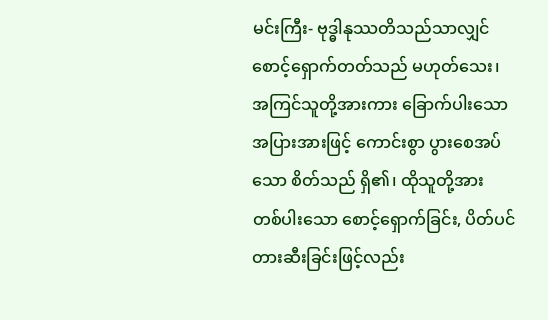မင်းကြီး- ဗုဒ္ဓါနုဿတိသည်သာလျှင် စောင့်ရှောက်တတ်သည် မဟုတ်သေး၊ အကြင်သူတို့အားကား ခြောက်ပါးသော အပြားအားဖြင့် ကောင်းစွာ ပွားစေအပ်သော စိတ်သည် ရှိ၏၊ ထိုသူတို့အား တစ်ပါးသော စောင့်ရှောက်ခြင်း, ပိတ်ပင်တားဆီးခြင်းဖြင့်လည်း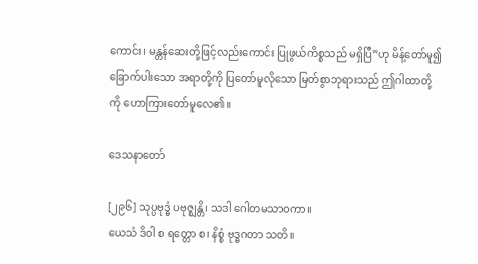ကောင်း၊ မန္တန်ဆေးတို့ဖြင့်လည်းကောင်း ပြုဖွယ်ကိစ္စသည် မရှိပြီ”ဟု မိန့်တော်မူ၍ ခြောက်ပါးသော အရာတို့ကို ပြတော်မူလိုသော မြတ်စွာဘုရားသည် ဤဂါထာတို့ကို ဟောကြားတော်မူလေ၏။

ဒေသနာတော်

[၂၉၆] သုပ္ပဗုဒ္ဓံ ပဗုဇ္ဈန္တိ၊ သဒါ ဂေါတမသာဝကာ။
ယေသံ ဒိဝါ စ ရတ္တော စ၊ နိစ္စံ ဗုဒ္ဓဂတာ သတိ။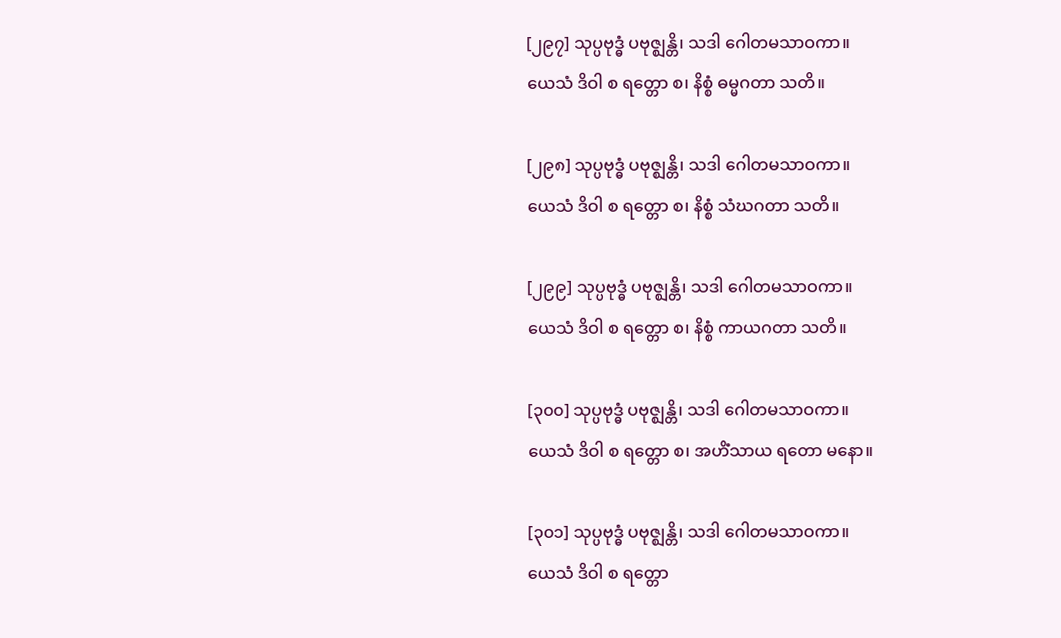[၂၉၇] သုပ္ပဗုဒ္ဓံ ပဗုဇ္ဈန္တိ၊ သဒါ ဂေါတမသာဝကာ။
ယေသံ ဒိဝါ စ ရတ္တော စ၊ နိစ္စံ ဓမ္မဂတာ သတိ။

[၂၉၈] သုပ္ပဗုဒ္ဓံ ပဗုဇ္ဈန္တိ၊ သဒါ ဂေါတမသာဝကာ။
ယေသံ ဒိဝါ စ ရတ္တော စ၊ နိစ္စံ သံဃဂတာ သတိ။

[၂၉၉] သုပ္ပဗုဒ္ဓံ ပဗုဇ္ဈန္တိ၊ သဒါ ဂေါတမသာဝကာ။
ယေသံ ဒိဝါ စ ရတ္တော စ၊ နိစ္စံ ကာယဂတာ သတိ။

[၃၀၀] သုပ္ပဗုဒ္ဓံ ပဗုဇ္ဈန္တိ၊ သဒါ ဂေါတမသာဝကာ။
ယေသံ ဒိဝါ စ ရတ္တော စ၊ အဟိံသာယ ရတော မနော။

[၃၀၁] သုပ္ပဗုဒ္ဓံ ပဗုဇ္ဈန္တိ၊ သဒါ ဂေါတမသာဝကာ။
ယေသံ ဒိဝါ စ ရတ္တော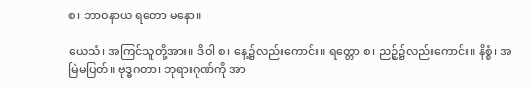စ၊ ဘာဝနာယ ရတော မနော။

ယေသံ၊ အကြင်သူတို့အား။ ဒိဝါ စ၊ နေ့၌လည်းကောင်း။ ရတ္တော စ၊ ညဉ့်၌လည်းကောင်း။ နိစ္စံ၊ အမြဲမပြတ်။ ဗုဒ္ဓဂတာ၊ ဘုရားဂုဏ်ကို အာ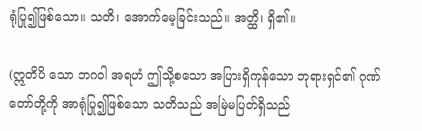ရုံပြု၍ဖြစ်သော။ သတိ၊ အောက်မေ့ခြင်းသည်။ အတ္ထိ၊ ရှိ၏။

(ဣတိပိ သော ဘဂဝါ အရဟံ ဤသို့စသော အပြားရှိကုန်သော ဘုရားရှင်၏ ဂုဏ်တော်တို့ကို အာရုံပြု၍ဖြစ်သော သတိသည် အမြဲမပြတ်ရှိသည်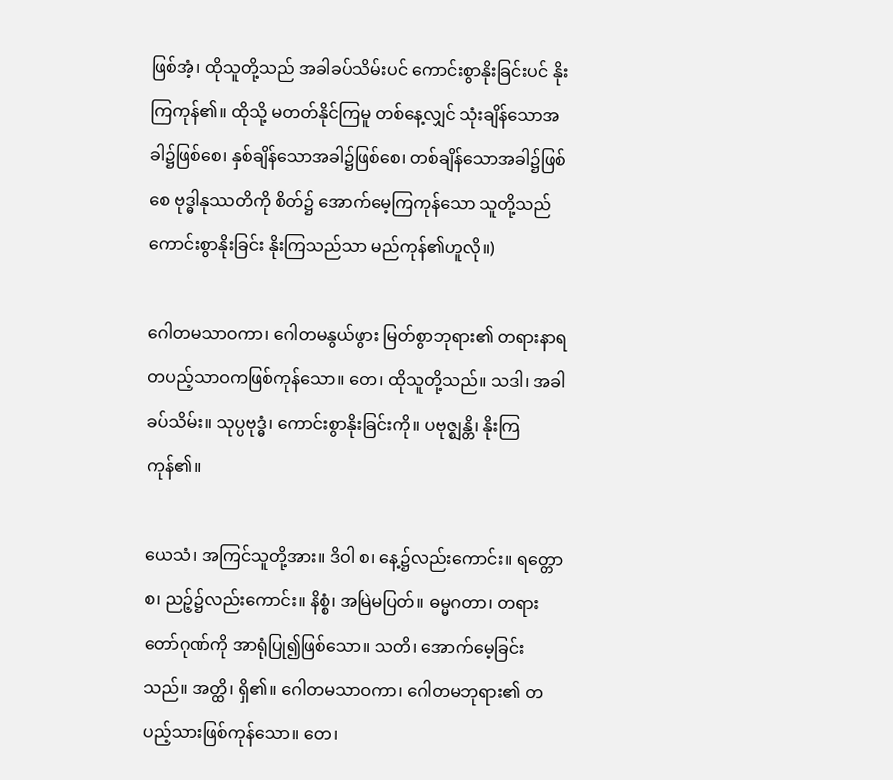ဖြစ်အံ့၊ ထိုသူတို့သည် အခါခပ်သိမ်းပင် ကောင်းစွာနိုးခြင်းပင် နိုးကြကုန်၏။ ထိုသို့ မတတ်နိုင်ကြမူ တစ်နေ့လျှင် သုံးချိန်သောအခါ၌ဖြစ်စေ၊ နှစ်ချိန်သောအခါ၌ဖြစ်စေ၊ တစ်ချိန်သောအခါ၌ဖြစ်စေ ဗုဒ္ဓါနုဿတိကို စိတ်၌ အောက်မေ့ကြကုန်သော သူတို့သည် ကောင်းစွာနိုးခြင်း နိုးကြသည်သာ မည်ကုန်၏ဟူလို။)

ဂေါတမသာဝကာ၊ ဂေါတမနွယ်ဖွား မြတ်စွာဘုရား၏ တရားနာရ တပည့်သာဝကဖြစ်ကုန်သော။ တေ၊ ထိုသူတို့သည်။ သဒါ၊ အခါခပ်သိမ်း။ သုပ္ပဗုဒ္ဓံ၊ ကောင်းစွာနိုးခြင်းကို။ ပဗုဇ္ဈန္တိ၊ နိုးကြကုန်၏။

ယေသံ၊ အကြင်သူတို့အား။ ဒိဝါ စ၊ နေ့၌လည်းကောင်း။ ရတ္တော စ၊ ညဉ့်၌လည်းကောင်း။ နိစ္စံ၊ အမြဲမပြတ်။ ဓမ္မဂတာ၊ တရားတော်ဂုဏ်ကို အာရုံပြု၍ဖြစ်သော။ သတိ၊ အောက်မေ့ခြင်းသည်။ အတ္ထိ၊ ရှိ၏။ ဂေါတမသာဝကာ၊ ဂေါတမဘုရား၏ တပည့်သားဖြစ်ကုန်သော။ တေ၊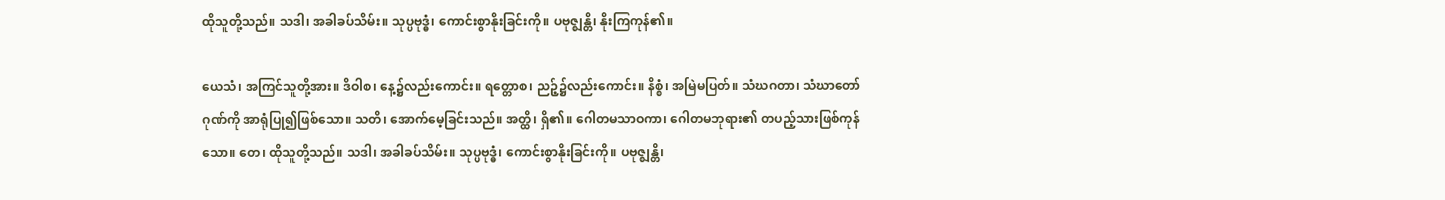ထိုသူတို့သည်။ သဒါ၊ အခါခပ်သိမ်း။ သုပ္ပဗုဒ္ဓံ၊ ကောင်းစွာနိုးခြင်းကို။ ပဗုဇ္ဈန္တိ၊ နိုးကြကုန်၏။

ယေသံ၊ အကြင်သူတို့အား။ ဒိဝါစ၊ နေ့၌လည်းကောင်း။ ရတ္တောစ၊ ညဉ့်၌လည်းကောင်း။ နိစ္စံ၊ အမြဲမပြတ်။ သံဃဂတာ၊ သံဃာတော်ဂုဏ်ကို အာရုံပြု၍ဖြစ်သော။ သတိ၊ အောက်မေ့ခြင်းသည်။ အတ္ထိ၊ ရှိ၏။ ဂေါတမသာဝကာ၊ ဂေါတမဘုရား၏ တပည့်သားဖြစ်ကုန်သော။ တေ၊ ထိုသူတို့သည်။ သဒါ၊ အခါခပ်သိမ်း။ သုပ္ပဗုဒ္ဓံ၊ ကောင်းစွာနိုးခြင်းကို။ ပဗုဇ္ဈန္တိ၊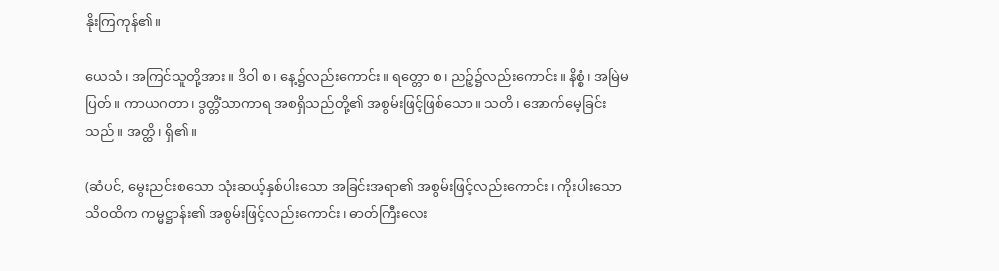နိုးကြကုန်၏။

ယေသံ၊ အကြင်သူတို့အား။ ဒိဝါ စ၊ နေ့၌လည်းကောင်း။ ရတ္တော စ၊ ညဉ့်၌လည်းကောင်း။ နိစ္စံ၊ အမြဲမပြတ်။ ကာယဂတာ၊ ဒွတ္တိံသာကာရ အစရှိသည်တို့၏ အစွမ်းဖြင့်ဖြစ်သော။ သတိ၊ အောက်မေ့ခြင်းသည်။ အတ္ထိ၊ ရှိ၏။

(ဆံပင်, မွေးညင်းစသော သုံးဆယ့်နှစ်ပါးသော အခြင်းအရာ၏ အစွမ်းဖြင့်လည်းကောင်း၊ ကိုးပါးသော သိဝထိက ကမ္မဋ္ဌာန်း၏ အစွမ်းဖြင့်လည်းကောင်း၊ ဓာတ်ကြီးလေး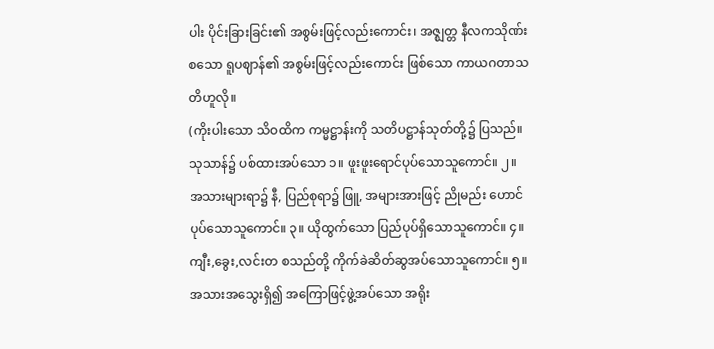ပါး ပိုင်းခြားခြင်း၏ အစွမ်းဖြင့်လည်းကောင်း၊ အဇ္ဈတ္တ နီလကသိုဏ်းစသော ရူပဈာန်၏ အစွမ်းဖြင့်လည်းကောင်း ဖြစ်သော ကာယဂတာသတိဟူလို။
(ကိုးပါးသော သိဝထိက ကမ္မဋ္ဌာန်းကို သတိပဋ္ဌာန်သုတ်တို့၌ ပြသည်။ သုသာန်၌ ပစ်ထားအပ်သော ၁။ ဖူးဖူးရောင်ပုပ်သောသူကောင်။ ၂။ အသားများရာ၌ နီ, ပြည်စုရာ၌ ဖြူ, အများအားဖြင့် ညိုမည်း ဟောင်ပုပ်သောသူကောင်။ ၃။ ယိုထွက်သော ပြည်ပုပ်ရှိသောသူကောင်။ ၄။ ကျီး,ခွေး,လင်းတ စသည်တို့ ကိုက်ခဲဆိတ်ဆွအပ်သောသူကောင်။ ၅။ အသားအသွေးရှိ၍ အကြောဖြင့်ဖွဲ့အပ်သော အရိုး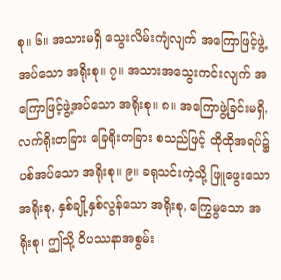စု။ ၆။ အသားမရှိ သွေးလိမ်းကျံလျက် အကြောဖြင့်ဖွဲ့အပ်သော အရိုးစု။ ၇။ အသားအသွေးကင်းလျက် အကြောဖြင့်ဖွဲ့အပ်သော အရိုးစု။ ၈။ အကြောဖွဲ့ခြင်းမရှိ, လက်ရိုးတခြား ခြေရိုးတခြား စသည်ဖြင့် ထိုထိုအရပ်၌ ပစ်အပ်သော အရိုးစု။ ၉။ ခရုသင်းကဲ့သို့ ဖြူဖွေးသော အရိုးစု, နှစ်ချို့နှစ်လွန်သော အရိုးစု, ကြွေမွသော အရိုးစု၊ ဤသို့ ဝိပဿနာအစွမ်း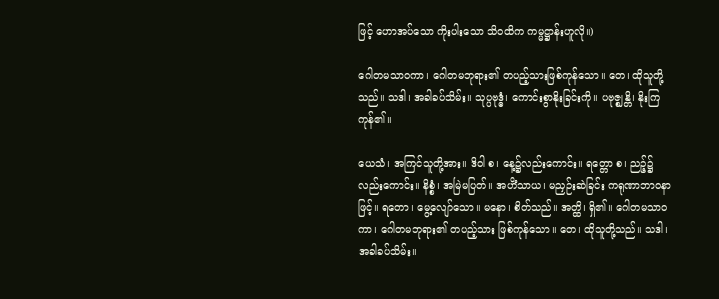ဖြင့် ဟောအပ်သော ကိုးပါးသော သိဝထိက ကမ္မဋ္ဌာန်းဟူလို။)

ဂေါတမသာဝကာ၊ ဂေါတမဘုရား၏ တပည့်သားဖြစ်ကုန်သော။ တေ၊ ထိုသူတို့သည်။ သဒါ၊ အခါခပ်သိမ်း။ သုပ္ပဗုဒ္ဓံ၊ ကောင်းစွာနိုးခြင်းကို။ ပဗုဇ္ဈန္တိ၊ နိုးကြကုန်၏။

ယေသံ၊ အကြင်သူတို့အား။ ဒိဝါ စ၊ နေ့၌လည်းကောင်း။ ရတ္တော စ၊ ညဉ့်၌လည်းကောင်း။ နိစ္စံ၊ အမြဲမပြတ်။ အဟိံသာယ၊ မညှဉ်းဆဲခြင်း ကရုဏာဘာဝနာဖြင့်။ ရတော၊ မွေ့လျော်သော။ မနော၊ စိတ်သည်။ အတ္ထိ၊ ရှိ၏။ ဂေါတမသာဝကာ၊ ဂေါတမဘုရား၏ တပည့်သား ဖြစ်ကုန်သော။ တေ၊ ထိုသူတို့သည်။ သဒါ၊ အခါခပ်သိမ်း။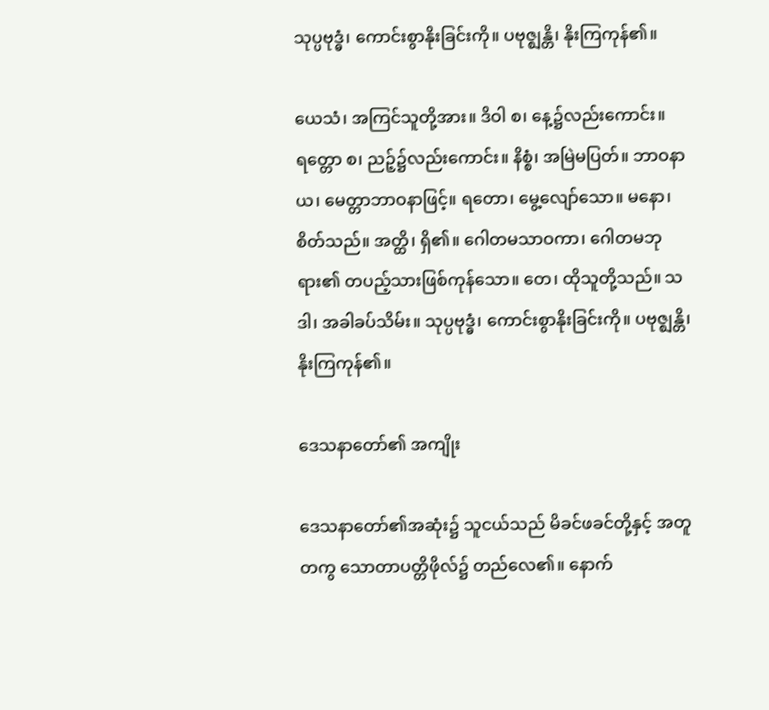သုပ္ပဗုဒ္ဓံ၊ ကောင်းစွာနိုးခြင်းကို။ ပဗုဇ္ဈန္တိ၊ နိုးကြကုန်၏။

ယေသံ၊ အကြင်သူတို့အား။ ဒိဝါ စ၊ နေ့၌လည်းကောင်း။ ရတ္တော စ၊ ညဉ့်၌လည်းကောင်း။ နိစ္စံ၊ အမြဲမပြတ်။ ဘာဝနာယ၊ မေတ္တာဘာဝနာဖြင့်။ ရတော၊ မွေ့လျော်သော။ မနော၊ စိတ်သည်။ အတ္ထိ၊ ရှိ၏။ ဂေါတမသာဝကာ၊ ဂေါတမဘုရား၏ တပည့်သားဖြစ်ကုန်သော။ တေ၊ ထိုသူတို့သည်။ သဒါ၊ အခါခပ်သိမ်း။ သုပ္ပဗုဒ္ဓံ၊ ကောင်းစွာနိုးခြင်းကို။ ပဗုဇ္ဈန္တိ၊ နိုးကြကုန်၏။

ဒေသနာတော်၏ အကျိုး

ဒေသနာတော်၏အဆုံး၌ သူငယ်သည် မိခင်ဖခင်တို့နှင့် အတူတကွ သောတာပတ္တိဖိုလ်၌ တည်လေ၏။ နောက်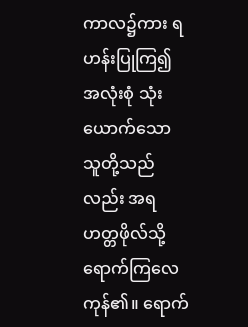ကာလ၌ကား ရဟန်းပြုကြ၍ အလုံးစုံ သုံးယောက်သော သူတို့သည်လည်း အရဟတ္တဖိုလ်သို့ ရောက်ကြလေကုန်၏။ ရောက်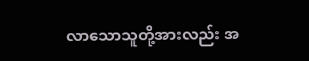လာသောသူတို့အားလည်း အ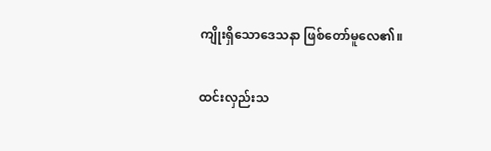ကျိုးရှိသောဒေသနာ ဖြစ်တော်မူလေ၏။

ထင်းလှည်းသ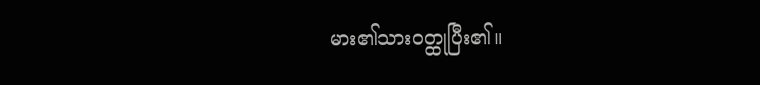မား၏သားဝတ္ထုပြီး၏။